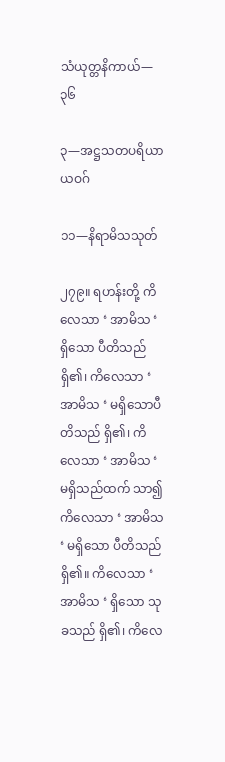သံယုတ္တနိကာယ်—၃၆

၃—အဋ္ဌသတပရိယာယဝဂ်

၁၁—နိရာမိသသုတ်

၂၇၉။ ရဟန်းတို့ ကိလေသာ ‘ အာမိသ ‘ ရှိသော ပီတိသည် ရှိ၏၊ ကိလေသာ ‘ အာမိသ ‘ မရှိသောပီတိသည် ရှိ၏၊ ကိလေသာ ‘ အာမိသ ‘ မရှိသည်ထက် သာ၍ ကိလေသာ ‘ အာမိသ ‘ မရှိသော ပီတိသည်ရှိ၏။ ကိလေသာ ‘ အာမိသ ‘ ရှိသော သုခသည် ရှိ၏၊ ကိလေ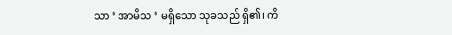သာ ‘ အာမိသ ‘ မရှိသော သုခသည် ရှိ၏၊ ကိ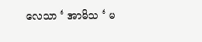လေသာ ‘ အာမိသ ‘ မ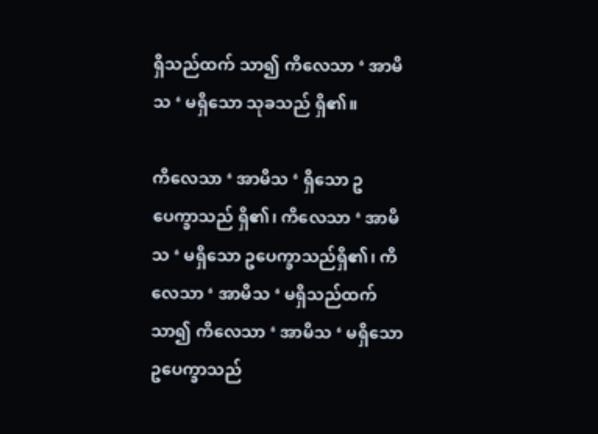ရှိသည်ထက် သာ၍ ကိလေသာ ‘ အာမိသ ‘ မရှိသော သုခသည် ရှိ၏။

ကိလေသာ ‘ အာမိသ ‘ ရှိသော ဥပေက္ခာသည် ရှိ၏၊ ကိလေသာ ‘ အာမိသ ‘ မရှိသော ဥပေက္ခာသည်ရှိ၏၊ ကိလေသာ ‘ အာမိသ ‘ မရှိသည်ထက် သာ၍ ကိလေသာ ‘ အာမိသ ‘ မရှိသော ဥပေက္ခာသည်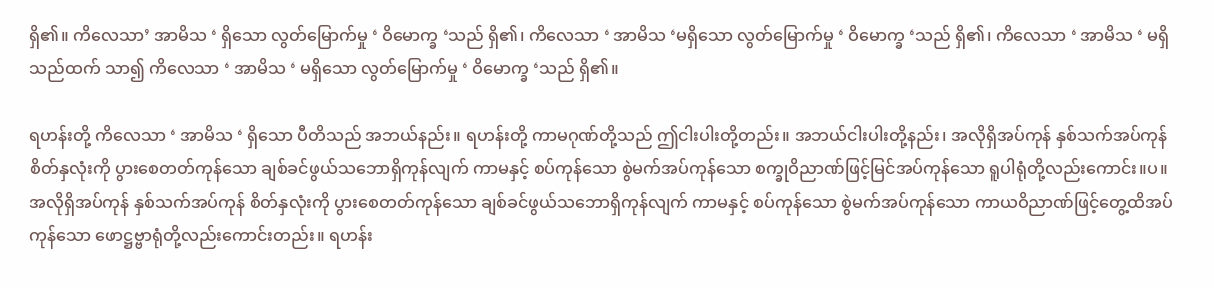ရှိ၏။ ကိလေသာ’ အာမိသ ‘ ရှိသော လွတ်မြောက်မှု ‘ ဝိမောက္ခ ‘သည် ရှိ၏၊ ကိလေသာ ‘ အာမိသ ‘မရှိသော လွတ်မြောက်မှု ‘ ဝိမောက္ခ ‘သည် ရှိ၏၊ ကိလေသာ ‘ အာမိသ ‘ မရှိသည်ထက် သာ၍ ကိလေသာ ‘ အာမိသ ‘ မရှိသော လွတ်မြောက်မှု ‘ ဝိမောက္ခ ‘သည် ရှိ၏။

ရဟန်းတို့ ကိလေသာ ‘ အာမိသ ‘ ရှိသော ပီတိသည် အဘယ်နည်း။ ရဟန်းတို့ ကာမဂုဏ်တို့သည် ဤငါးပါးတို့တည်း။ အဘယ်ငါးပါးတို့နည်း၊ အလိုရှိအပ်ကုန် နှစ်သက်အပ်ကုန် စိတ်နှလုံးကို ပွားစေတတ်ကုန်သော ချစ်ခင်ဖွယ်သဘောရှိကုန်လျက် ကာမနှင့် စပ်ကုန်သော စွဲမက်အပ်ကုန်သော စက္ခုဝိညာဏ်ဖြင့်မြင်အပ်ကုန်သော ရူပါရုံတို့လည်းကောင်း။ပ။ အလိုရှိအပ်ကုန် နှစ်သက်အပ်ကုန် စိတ်နှလုံးကို ပွားစေတတ်ကုန်သော ချစ်ခင်ဖွယ်သဘောရှိကုန်လျက် ကာမနှင့် စပ်ကုန်သော စွဲမက်အပ်ကုန်သော ကာယဝိညာဏ်ဖြင့်တွေ့ထိအပ်ကုန်သော ဖောဋ္ဌဗ္ဗာရုံတို့လည်းကောင်းတည်း။ ရဟန်း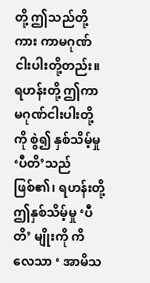တို့ ဤသည်တို့ကား ကာမဂုဏ်ငါးပါးတို့တည်း။ ရဟန်းတို့ ဤကာမဂုဏ်ငါးပါးတို့ကို စွဲ၍ နှစ်သိမ့်မှု ‘ပီတိ’သည် ဖြစ်၏၊ ရဟန်းတို့ ဤနှစ်သိမ့်မှု ‘ပီတိ’ မျိုးကို ကိလေသာ ‘ အာမိသ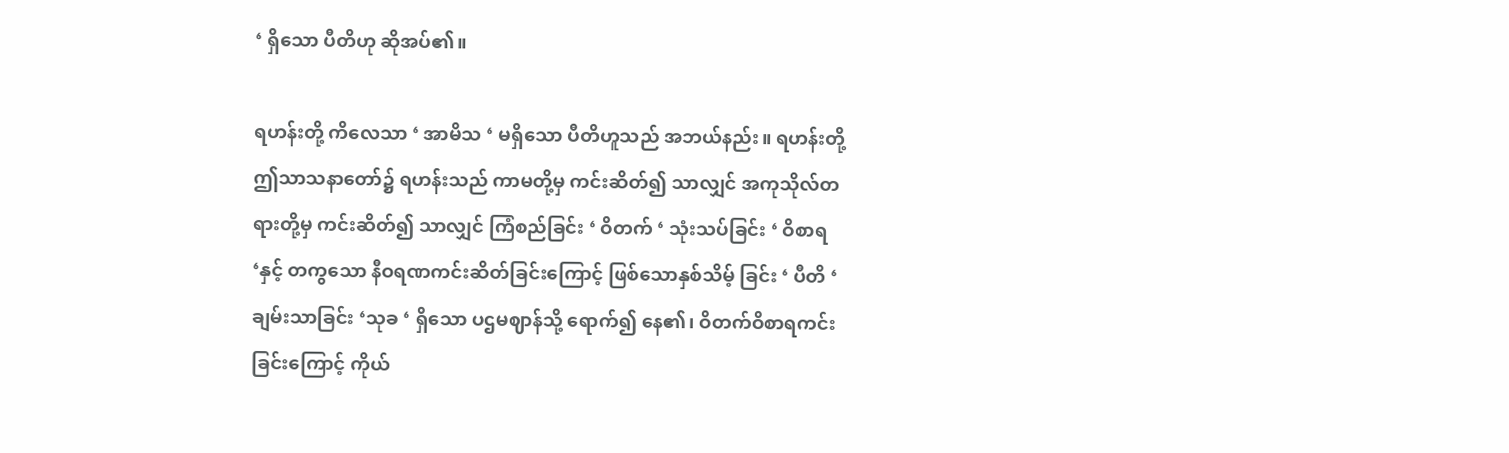‘ ရှိသော ပီတိဟု ဆိုအပ်၏။

ရဟန်းတို့ ကိလေသာ ‘ အာမိသ ‘ မရှိသော ပီတိဟူသည် အဘယ်နည်း။ ရဟန်းတို့ ဤသာသနာတော်၌ ရဟန်းသည် ကာမတို့မှ ကင်းဆိတ်၍ သာလျှင် အကုသိုလ်တရားတို့မှ ကင်းဆိတ်၍ သာလျှင် ကြံစည်ခြင်း ‘ ဝိတက် ‘ သုံးသပ်ခြင်း ‘ ဝိစာရ ‘နှင့် တကွသော နီဝရဏကင်းဆိတ်ခြင်းကြောင့် ဖြစ်သောနှစ်သိမ့် ခြင်း ‘ ပီတိ ‘ ချမ်းသာခြင်း ‘သုခ ‘ ရှိသော ပဌမဈာန်သို့ ရောက်၍ နေ၏၊ ဝိတက်ဝိစာရကင်းခြင်းကြောင့် ကိုယ်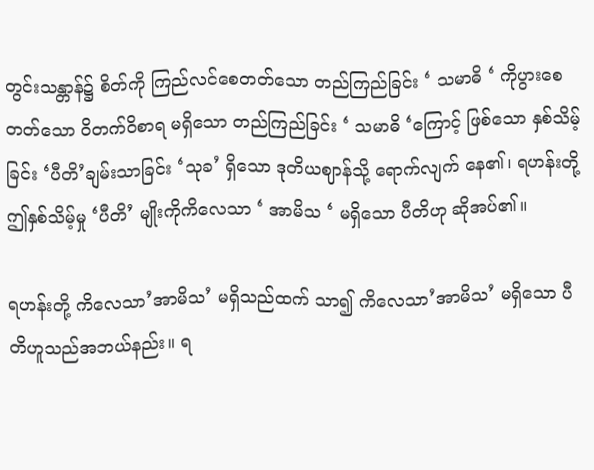တွင်းသန္တာန်၌ စိတ်ကို ကြည်လင်စေတတ်သော တည်ကြည်ခြင်း ‘ သမာဓိ ‘ ကိုပွားစေတတ်သော ဝိတက်ဝိစာရ မရှိသော တည်ကြည်ခြင်း ‘ သမာဓိ ‘ကြောင့် ဖြစ်သော နှစ်သိမ့်ခြင်း ‘ပီတိ’ချမ်းသာခြင်း ‘သုခ’ ရှိသော ဒုတိယဈာန်သို့ ရောက်လျက် နေ၏၊ ရဟန်းတို့ ဤနှစ်သိမ့်မှု ‘ပီတိ’ မျိုးကိုကိလေသာ ‘ အာမိသ ‘ မရှိသော ပီတိဟု ဆိုအပ်၏။

ရဟန်းတို့ ကိလေသာ’အာမိသ’ မရှိသည်ထက် သာ၍ ကိလေသာ’အာမိသ’ မရှိသော ပီတိဟူသည်အဘယ်နည်း။ ရ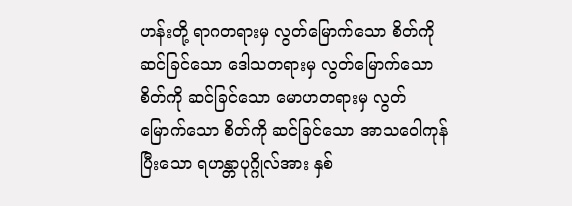ဟန်းတို့ ရာဂတရားမှ လွတ်မြောက်သော စိတ်ကို ဆင်ခြင်သော ဒေါသတရားမှ လွတ်မြောက်သော စိတ်ကို ဆင်ခြင်သော မောဟတရားမှ လွတ်မြောက်သော စိတ်ကို ဆင်ခြင်သော အာသဝေါကုန်ပြီးသော ရဟန္တာပုဂ္ဂိုလ်အား နှစ်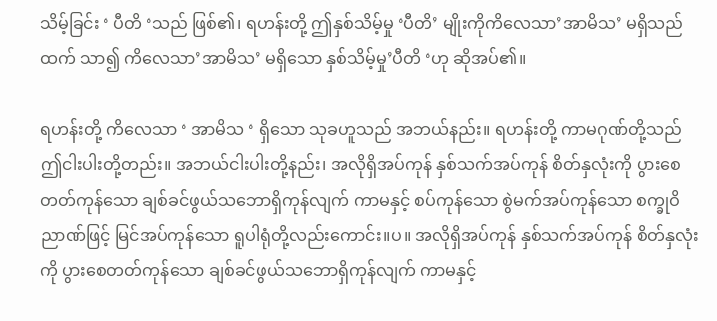သိမ့်ခြင်း ‘ ပီတိ ‘သည် ဖြစ်၏၊ ရဟန်းတို့ ဤနှစ်သိမ့်မှု ‘ပီတိ’ မျိုးကိုကိလေသာ’အာမိသ’ မရှိသည်ထက် သာ၍ ကိလေသာ’အာမိသ’ မရှိသော နှစ်သိမ့်မှု’ပီတိ ‘ဟု ဆိုအပ်၏။

ရဟန်းတို့ ကိလေသာ ‘ အာမိသ ‘ ရှိသော သုခဟူသည် အဘယ်နည်း။ ရဟန်းတို့ ကာမဂုဏ်တို့သည် ဤငါးပါးတို့တည်း။ အဘယ်ငါးပါးတို့နည်း၊ အလိုရှိအပ်ကုန် နှစ်သက်အပ်ကုန် စိတ်နှလုံးကို ပွားစေတတ်ကုန်သော ချစ်ခင်ဖွယ်သဘောရှိကုန်လျက် ကာမနှင့် စပ်ကုန်သော စွဲမက်အပ်ကုန်သော စက္ခုဝိညာဏ်ဖြင့် မြင်အပ်ကုန်သော ရူပါရုံတို့လည်းကောင်း။ပ။ အလိုရှိအပ်ကုန် နှစ်သက်အပ်ကုန် စိတ်နှလုံးကို ပွားစေတတ်ကုန်သော ချစ်ခင်ဖွယ်သဘောရှိကုန်လျက် ကာမနှင့်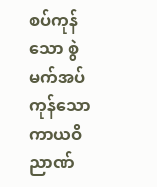စပ်ကုန်သော စွဲမက်အပ်ကုန်သော ကာယဝိညာဏ်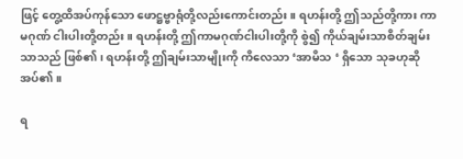ဖြင့် တွေ့ထိအပ်ကုန်သော ဖောဋ္ဌဗ္ဗာရုံတို့လည်းကောင်းတည်း။ ရဟန်းတို့ ဤသည်တို့ကား ကာမဂုဏ် ငါးပါးတို့တည်း။ ရဟန်းတို့ ဤကာမဂုဏ်ငါးပါးတို့ကို စွဲ၍ ကိုယ်ချမ်းသာစိတ်ချမ်းသာသည် ဖြစ်၏၊ ရဟန်းတို့ ဤချမ်းသာမျိုးကို ကိလေသာ ‘အာမိသ ‘ ရှိသော သုခဟုဆိုအပ်၏။

ရ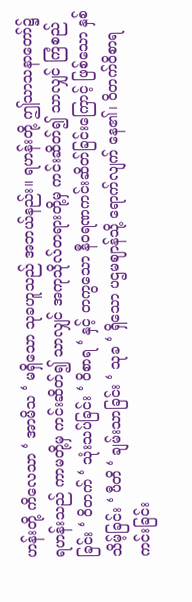ဟန်းတို့ ကိလေသာ ‘ အာမိသ ‘ မရှိသော သုခဟူသည် အဘယ်နည်း။ ရဟန်းတို့ ဤသာသနာတော်၌ ရဟန်းသည် ကာမတို့မှ ကင်းဆိတ်၍ သာလျှင် အကုသိုလ်တရားတို့မှ ကင်းဆိတ်၍ သာလျှင် ကြံစည်ခြင်း ‘ ဝိတက် ‘ သုံးသပ်ခြင်း ‘ ဝိစာရ ‘ နှင့် တကွသော နီဝရဏကင်းဆိတ်ခြင်းကြောင့် ဖြစ်သော နှစ်သိမ့်ခြင်း ‘ ပီတိ ‘ ချမ်းသာခြင်း ‘ သုခ ‘ ရှိသော ပဌမဈာန်သို့ ရောက်လျက် နေ၏၊ ဝိတက်ဝိစာရ ကင်းခြင်း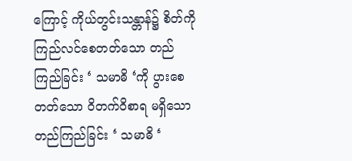ကြောင့် ကိုယ်တွင်းသန္တာန်၌ စိတ်ကို ကြည်လင်စေတတ်သော တည်ကြည်ခြင်း ‘ သမာဓိ ‘ကို ပွားစေတတ်သော ဝိတက်ဝိစာရ မရှိသော တည်ကြည်ခြင်း ‘ သမာဓိ ‘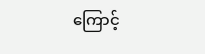ကြောင့်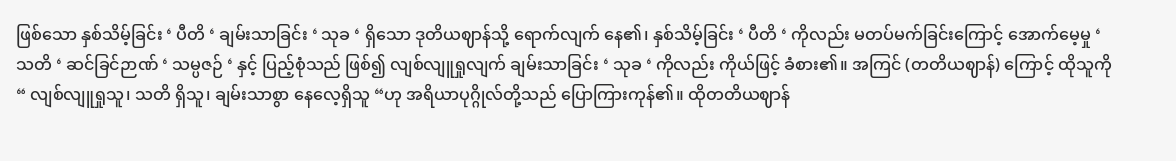ဖြစ်သော နှစ်သိမ့်ခြင်း ‘ ပီတိ ‘ ချမ်းသာခြင်း ‘ သုခ ‘ ရှိသော ဒုတိယဈာန်သို့ ရောက်လျက် နေ၏၊ နှစ်သိမ့်ခြင်း ‘ ပီတိ ‘ ကိုလည်း မတပ်မက်ခြင်းကြောင့် အောက်မေ့မှု ‘ သတိ ‘ ဆင်ခြင်ဉာဏ် ‘ သမ္ပဇဉ် ‘ နှင့် ပြည့်စုံသည် ဖြစ်၍ လျစ်လျူရှုလျက် ချမ်းသာခြင်း ‘ သုခ ‘ ကိုလည်း ကိုယ်ဖြင့် ခံစား၏။ အကြင် (တတိယဈာန်) ကြောင့် ထိုသူကို “ လျစ်လျူရှုသူ၊ သတိ ရှိသူ၊ ချမ်းသာစွာ နေလေ့ရှိသူ “ဟု အရိယာပုဂ္ဂိုလ်တို့သည် ပြောကြားကုန်၏။ ထိုတတိယဈာန်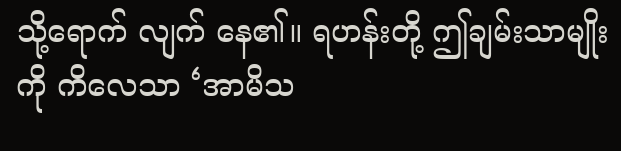သို့ရောက် လျက် နေ၏။ ရဟန်းတို့ ဤချမ်းသာမျိုးကို ကိလေသာ ‘အာမိသ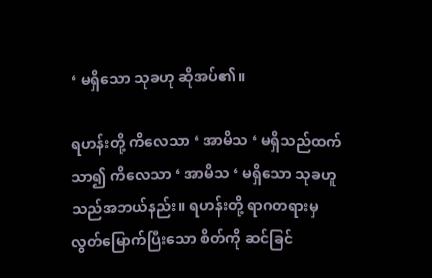‘ မရှိသော သုခဟု ဆိုအပ်၏။

ရဟန်းတို့ ကိလေသာ ‘ အာမိသ ‘ မရှိသည်ထက် သာ၍ ကိလေသာ ‘ အာမိသ ‘ မရှိသော သုခဟူသည်အဘယ်နည်း။ ရဟန်းတို့ ရာဂတရားမှ လွတ်မြောက်ပြီးသော စိတ်ကို ဆင်ခြင်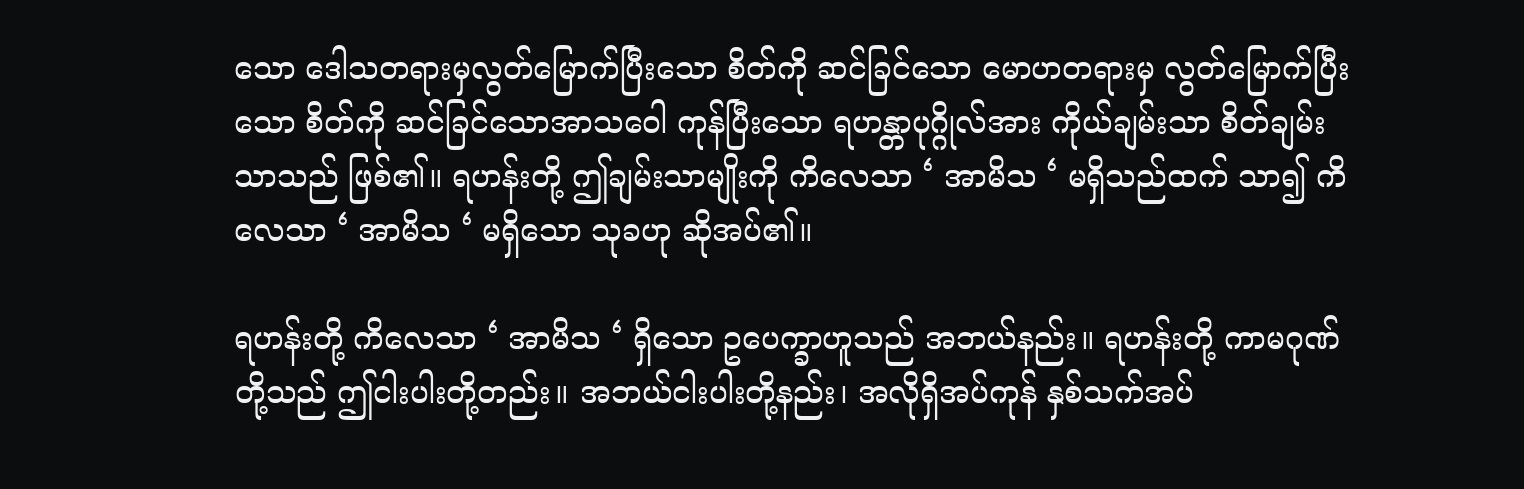သော ဒေါသတရားမှလွတ်မြောက်ပြီးသော စိတ်ကို ဆင်ခြင်သော မောဟတရားမှ လွတ်မြောက်ပြီးသော စိတ်ကို ဆင်ခြင်သောအာသဝေါ ကုန်ပြီးသော ရဟန္တာပုဂ္ဂိုလ်အား ကိုယ်ချမ်းသာ စိတ်ချမ်းသာသည် ဖြစ်၏။ ရဟန်းတို့ ဤချမ်းသာမျိုးကို ကိလေသာ ‘ အာမိသ ‘ မရှိသည်ထက် သာ၍ ကိလေသာ ‘ အာမိသ ‘ မရှိသော သုခဟု ဆိုအပ်၏။

ရဟန်းတို့ ကိလေသာ ‘ အာမိသ ‘ ရှိသော ဥပေက္ခာဟူသည် အဘယ်နည်း။ ရဟန်းတို့ ကာမဂုဏ်တို့သည် ဤငါးပါးတို့တည်း။ အဘယ်ငါးပါးတို့နည်း၊ အလိုရှိအပ်ကုန် နှစ်သက်အပ်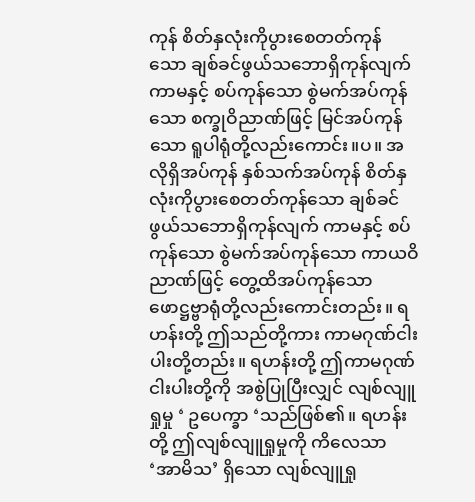ကုန် စိတ်နှလုံးကိုပွားစေတတ်ကုန်သော ချစ်ခင်ဖွယ်သဘောရှိကုန်လျက် ကာမနှင့် စပ်ကုန်သော စွဲမက်အပ်ကုန်သော စက္ခုဝိညာဏ်ဖြင့် မြင်အပ်ကုန်သော ရူပါရုံတို့လည်းကောင်း။ပ။ အလိုရှိအပ်ကုန် နှစ်သက်အပ်ကုန် စိတ်နှလုံးကိုပွားစေတတ်ကုန်သော ချစ်ခင်ဖွယ်သဘောရှိကုန်လျက် ကာမနှင့် စပ်ကုန်သော စွဲမက်အပ်ကုန်သော ကာယဝိညာဏ်ဖြင့် တွေ့ထိအပ်ကုန်သော ဖောဋ္ဌဗ္ဗာရုံတို့လည်းကောင်းတည်း။ ရဟန်းတို့ ဤသည်တို့ကား ကာမဂုဏ်ငါးပါးတို့တည်း။ ရဟန်းတို့ ဤကာမဂုဏ်ငါးပါးတို့ကို အစွဲပြုပြီးလျှင် လျစ်လျူရှုမှု ‘ ဥပေက္ခာ ‘သည်ဖြစ်၏။ ရဟန်းတို့ ဤလျစ်လျူရှုမှုကို ကိလေသာ ‘အာမိသ’ ရှိသော လျစ်လျူရှု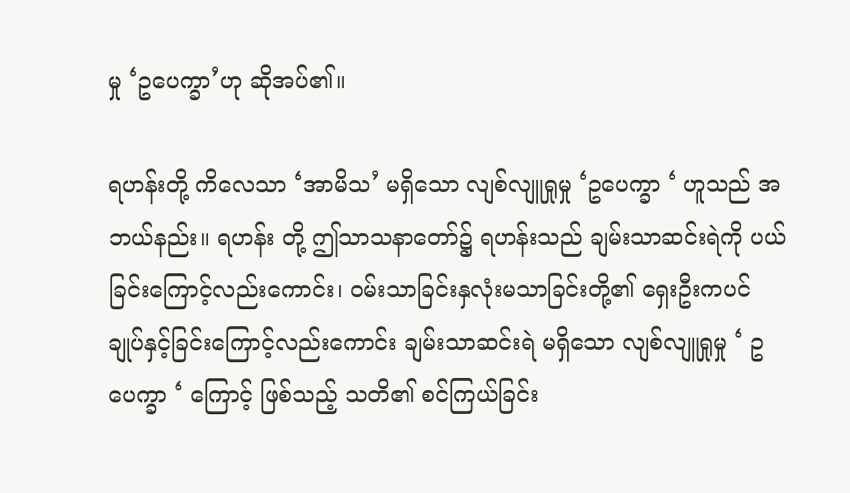မှု ‘ဥပေက္ခာ’ဟု ဆိုအပ်၏။

ရဟန်းတို့ ကိလေသာ ‘အာမိသ’ မရှိသော လျစ်လျူရှုမှု ‘ဥပေက္ခာ ‘ ဟူသည် အဘယ်နည်း။ ရဟန်း တို့ ဤသာသနာတော်၌ ရဟန်းသည် ချမ်းသာဆင်းရဲကို ပယ်ခြင်းကြောင့်လည်းကောင်း၊ ဝမ်းသာခြင်းနှလုံးမသာခြင်းတို့၏ ရှေးဦးကပင် ချုပ်နှင့်ခြင်းကြောင့်လည်းကောင်း ချမ်းသာဆင်းရဲ မရှိသော လျစ်လျူရှုမှု ‘ ဥပေက္ခာ ‘ ကြောင့် ဖြစ်သည့် သတိ၏ စင်ကြယ်ခြင်း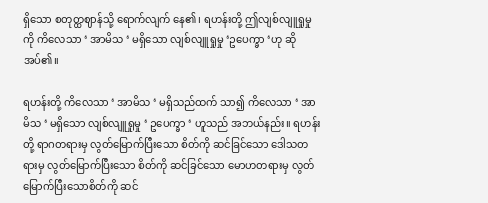ရှိသော စတုတ္ထဈာန်သို့ ရောက်လျက် နေ၏၊ ရဟန်းတို့ ဤလျစ်လျူရှုမှုကို ကိလေသာ ‘ အာမိသ ‘ မရှိသော လျစ်လျူရှုမှု ‘ဥပေက္ခာ ‘ဟု ဆိုအပ်၏။

ရဟန်းတို့ ကိလေသာ ‘ အာမိသ ‘ မရှိသည်ထက် သာ၍ ကိလေသာ ‘ အာမိသ ‘ မရှိသော လျစ်လျူရှုမှု ‘ ဥပေက္ခာ ‘ ဟူသည် အဘယ်နည်း။ ရဟန်းတို့ ရာဂတရားမှ လွတ်မြောက်ပြီးသော စိတ်ကို ဆင်ခြင်သော ဒေါသတရားမှ လွတ်မြောက်ပြီးသော စိတ်ကို ဆင်ခြင်သော မောဟတရားမှ လွတ်မြောက်ပြီးသောစိတ်ကို ဆင်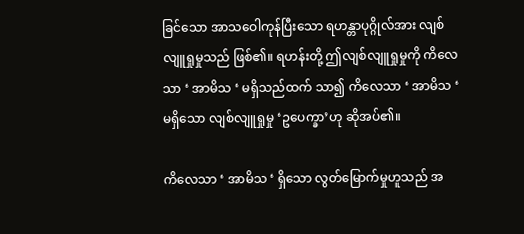ခြင်သော အာသဝေါကုန်ပြီးသော ရဟန္တာပုဂ္ဂိုလ်အား လျစ်လျူရှုမှုသည် ဖြစ်၏။ ရဟန်းတို့ ဤလျစ်လျူရှုမှုကို ကိလေသာ ‘ အာမိသ ‘ မရှိသည်ထက် သာ၍ ကိလေသာ ‘ အာမိသ ‘ မရှိသော လျစ်လျူရှုမှု ‘ဥပေက္ခာ’ဟု ဆိုအပ်၏။

ကိလေသာ ‘ အာမိသ ‘ ရှိသော လွတ်မြောက်မှုဟူသည် အ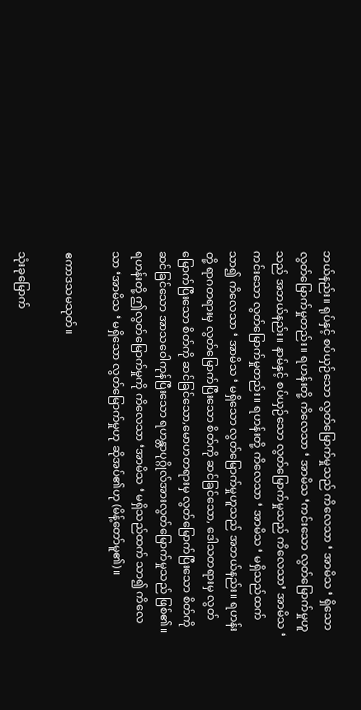ဘယ်နည်း။ ရုပ်နှင့် စပ်ယှဉ်သော လွတ်မြောက်မှုသည် ကိလေသာ ‘ အာမိသ ‘ ရှိသော လွတ်မြောက်မှုတည်း။ ရဟန်းတို့ ကိလေသာ ‘ အာမိသ ‘ကင်းသော လွတ်မြောက်မှုဟူသည် အဘယ်နည်း။ နာမ်နှင့် စပ်ယှဉ်သော လွတ်မြောက်မှုသည် ကိလေသာ’ အာမိသ ‘ ကင်းသော လွတ်မြောက်မှုတည်း။ ရဟန်းတို့ ကိလေသာ ‘ အာမိသ ‘ မရှိသည်ထက် သာ၍ ကိလေသာ ‘ အာမိသ ‘ မရှိသော လွတ်မြောက်မှုဟူသည် အဘယ်နည်း။ ရဟန်းတို့ ရာဂတရားမှ လွတ်မြောက်ပြီးသော စိတ်ကို ဆင်ခြင်သော, ဒေါသတရားမှ လွတ်မြောက်ပြီးသော စိတ်ကို ဆင်ခြင်သော,မောဟတရားမှ လွတ်မြောက်ပြီးသော စိတ်ကို ဆင်ခြင်သော အာသဝေါကုန်ပြီးသော ရဟန္တာပုဂ္ဂိုလ်အားလွတ်မြောက်မှုသည် ဖြစ်၏။ ရဟန်းတို့ ဤလွတ်မြောက်မှုကို ကိလေသာ ‘အာမိသ ‘ မရှိသည်ထက် သာ၍ ကိလေသာ ‘အာမိသ ‘ မရှိသော လွတ်မြောက်မှုဟု ဆိုအပ်၏ဟု (မိန့်တော်မူ၏)။

ဧကာဒသမသုတ်။

သုံးခုမြောက်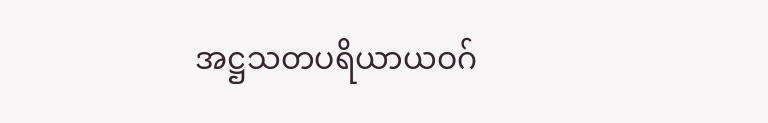အဋ္ဌသတပရိယာယဝဂ်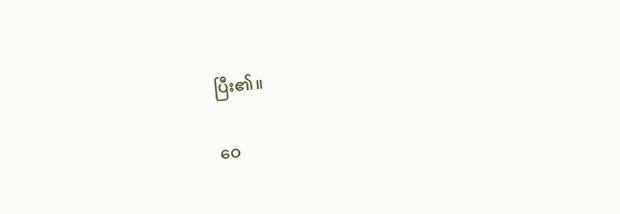ပြီး၏။

ဝေ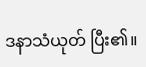ဒနာသံယုတ် ပြီး၏။